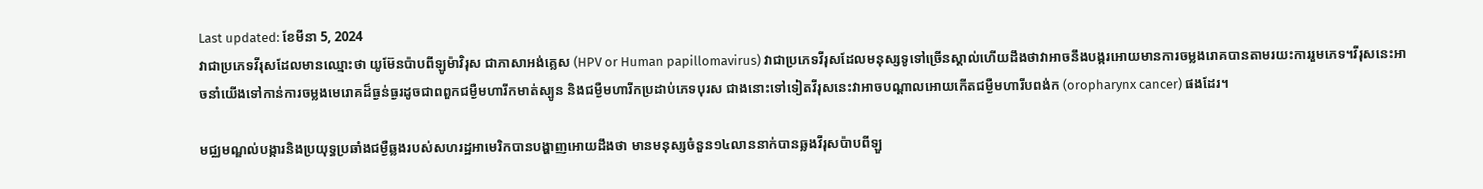Last updated: ខែមីនា 5, 2024
វាជាប្រភេទវីរុសដែលមានឈ្មោះថា យូម៊ែនប៉ាបពីឡូម៉ាវិរុស ជាភាសាអង់គ្លេស (HPV or Human papillomavirus) វាជាប្រភេទវីរុសដែលមនុស្សទូទៅច្រើនស្គាល់ហើយដឹងថាវាអាចនឹងបង្ករអោយមានការចម្លងរោគបានតាមរយះការរួមភេទ។វីរុសនេះអាចនាំយើងទៅកាន់ការចម្លងមេរោគដ៏ធ្ងន់ធ្ងរដូចជាពពួកជម្ងឺមហារីកមាត់ស្បូន និងជម្ងឺមហារីកប្រដាប់ភេទបុរស ជាងនោះទៅទៀតវីរុសនេះវាអាចបណ្តាលអោយកើតជម្ងឺមហារីបពង់ក (oropharynx cancer) ផងដែរ។

មជ្ឈមណ្ឌល់បង្ការនិងប្រយុទ្ធប្រឆាំងជម្ងឺឆ្លងរបស់សហរដ្ឋអាមេរិកបានបង្ហាញអោយដឹងថា មានមនុស្សចំនួន១៤លាននាក់បានឆ្លងវីរុសប៉ាបពីឡួ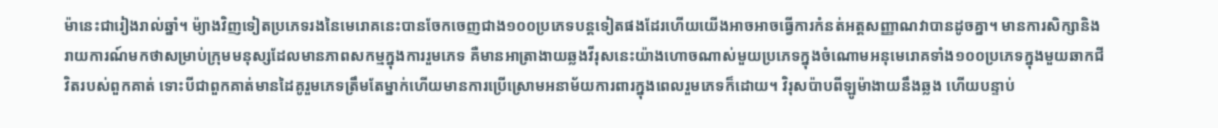ម៉ានេះជារៀងរាល់ឆ្នាំ។ ម៉្យាងវិញទៀតប្រភេទរងនៃមេរោគនេះបានចែកចេញជាង១០០ប្រភេទបន្តទៀតផងដែរហើយយើងអាចអាចធ្វើការកំនត់អត្តសញ្ញាណវាបានដូចគ្នា។ មានការសិក្សានិងរាយការណ៍មកថាសម្រាប់ក្រុមមនុស្សដែលមានភាពសកម្មក្នុងការរួមភេទ គឺមានអាត្រាងាយឆ្លងវីរុសនេះយ៉ាងហោចណាស់មួយប្រភេទក្នុងចំណោមអនុមេរោគទាំង១០០ប្រភេទក្នុងមួយឆាកជីវិតរបស់ពួកគាត់ ទោះបីជាពួកគាត់មានដៃគូរួមភេទត្រឹមតែម្នាក់ហើយមានការប្រើស្រោមអនាម័យការពារក្នុងពេលរួមភេទក៏ដោយ។ វិរុសប៉ាបពីឡូម៉ាងាយនឹងឆ្លង ហើយបន្ទាប់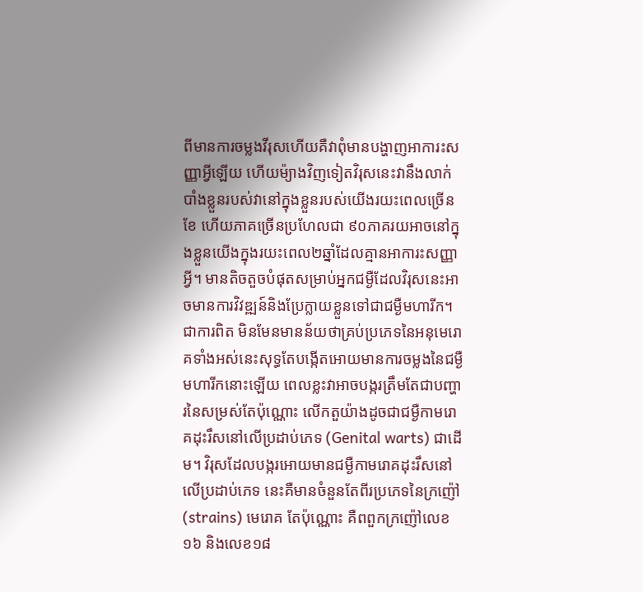ពីមានការចម្លងវីរុសហើយគឺវាពុំមានបង្ហាញអាការះសញ្ញាអ្វីឡើយ ហើយម៉្យាងវិញទៀតវិរុសនេះវានឹងលាក់បាំងខ្លួនរបស់វានៅក្នុងខ្លួនរបស់យើងរយះពេលច្រើនខែ ហើយភាគច្រើនប្រហែលជា ៩០ភាគរយអាចនៅក្នុងខ្លួនយើងក្នុងរយះពេល២ឆ្នាំដែលគ្មានអាការះសញ្ញាអ្វី។ មានតិចតួចបំផុតសម្រាប់អ្នកជម្ងឺដែលវិរុសនេះអាចមានការវិវឌ្ឍន៍និងប្រែក្លាយខ្លួនទៅជាជម្ងឺមហារីក។
ជាការពិត មិនមែនមានន័យថាគ្រប់ប្រភេទនៃអនុមេរោគទាំងអស់នេះសុទ្ធតែបង្កើតអោយមានការចម្លងនៃជម្ងឺមហារីកនោះឡើយ ពេលខ្លះវាអាចបង្ករត្រឹមតែជាបញ្ហារនៃសម្រស់តែប៉ុណ្ណោះ លើកតួយ៉ាងដូចជាជម្ងឺកាមរោគដុះរឹសនៅលើប្រដាប់ភេទ (Genital warts) ជាដើម។ វិរុសដែលបង្ករអោយមានជម្ងឺកាមរោគដុះរឹសនៅលើប្រដាប់ភេទ នេះគឺមានចំនួនតែពីរប្រភេទនៃក្រញ៉ៅ (strains) មេរោគ តែប៉ុណ្ណោះ គឺពពួកក្រញ៉ៅលេខ១៦ និងលេខ១៨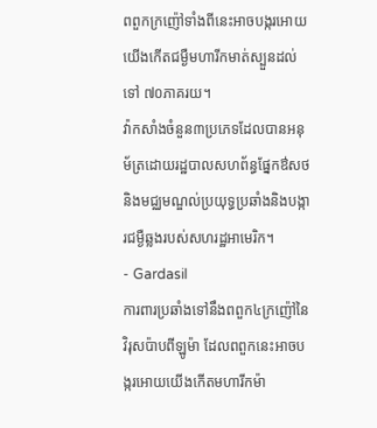ពពួកក្រញ៉ៅទាំងពីនេះអាចបង្ករអោយយើងកើតជម្ងឺមហារីកមាត់ស្បួនដល់ទៅ ៧០ភាគរយ។
វ៉ាកសាំងចំនួន៣ប្រភេទដែលបានអនុម័ត្រដោយរដ្ឋបាលសហព័ន្ធផ្នែកឳសថ និងមជ្ឈមណ្ឌល់ប្រយុទ្ធប្រឆាំងនិងបង្ការជម្ងឺឆ្លងរបស់សហរដ្ឋអាមេរិក។
- Gardasil
ការពារប្រឆាំងទៅនឹងពពួក៤ក្រញ៉ៅនៃវិរុសប៉ាបពីឡូម៉ា ដែលពពួកនេះអាចបង្ករអោយយើងកើតមហារីកម៉ា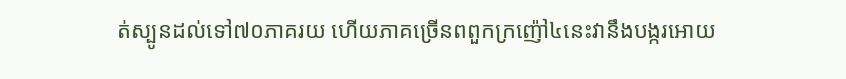ត់ស្បូនដល់ទៅ៧០ភាគរយ ហើយភាគច្រើនពពួកក្រញ៉ៅ៤នេះវានឹងបង្ករអោយ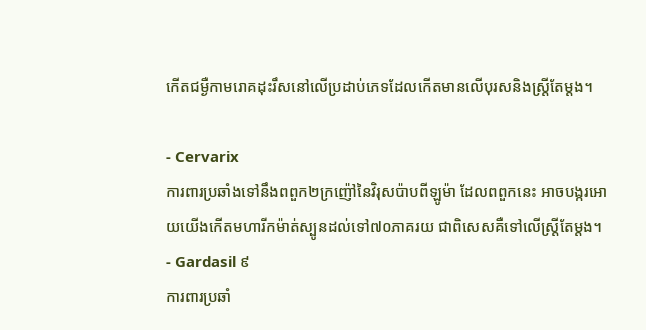កើតជម្ងឺកាមរោគដុះរឹសនៅលើប្រដាប់ភេទដែលកើតមានលើបុរសនិងស្ត្រីតែម្តង។

- Cervarix
ការពារប្រឆាំងទៅនឹងពពួក២ក្រញ៉ៅនៃវិរុសប៉ាបពីឡូម៉ា ដែលពពួកនេះ អាចបង្ករអោយយើងកើតមហារីកម៉ាត់ស្បូនដល់ទៅ៧០ភាគរយ ជាពិសេសគឺទៅលើស្ត្រីតែម្តង។
- Gardasil ៩
ការពារប្រឆាំ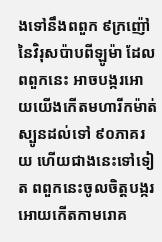ងទៅនឹងពពួក ៩ក្រញ៉ៅនៃវិរុសប៉ាបពីឡូម៉ា ដែលពពួកនេះ អាចបង្ករអោយយើងកើតមហារីកម៉ាត់ស្បូនដល់ទៅ ៩០ភាគរយ ហើយជាងនេះទៅទៀត ពពួកនេះចូលចិត្តបង្ករអោយកើតកាមរោគ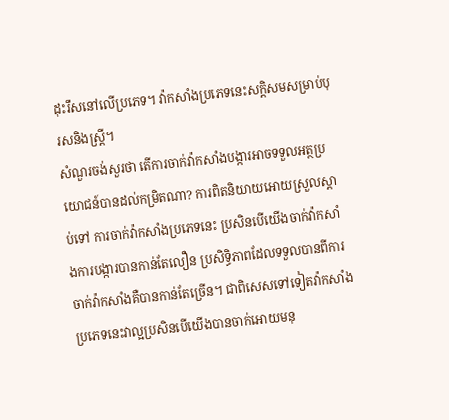ដុះរឹសនៅលើប្រភេទ។ វ៉ាកសាំងប្រភេទនេះសក្តិសមសម្រាប់បុរសនិងស្រ្តី។
សំណួរចង់សួរថា តើការចាក់វ៉ាកសាំងបង្ការអាចទទួលអត្ថប្រយោជន៍បានដល់កម្រិតណា? ការពិតនិយាយអោយស្រួលស្តាប់ទៅ ការចាក់វ៉ាកសាំងប្រភេទនេះ ប្រសិនបើយើងចាក់វ៉ាកសាំងការបង្ការបានកាន់តែលឿន ប្រសិទ្ធិភាពដែលទទួលបានពីការចាក់វ៉ាកសាំងគឺបានកាន់តែច្រើន។ ជាពិសេសទៅទៀតវ៉ាកសាំងប្រភេទនេះវាល្អប្រសិនបើយើងបានចាក់អោយមនុ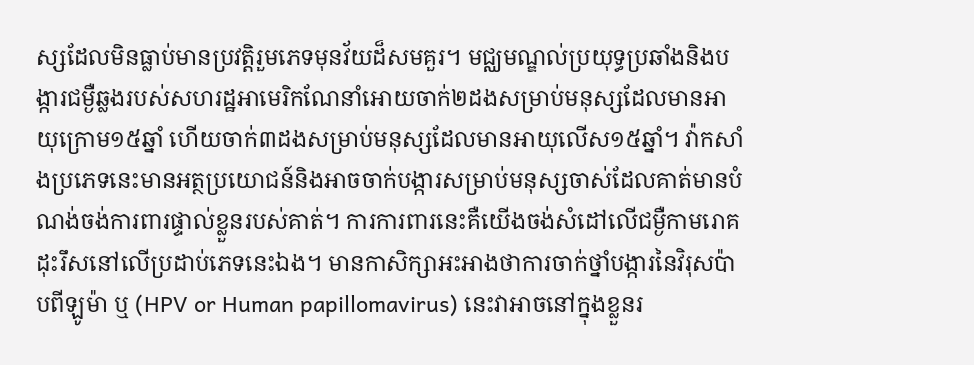ស្សដែលមិនធ្លាប់មានប្រវត្តិរួមភេទមុនវ័យដ៏សមគួរ។ មជ្ឈមណ្ឌល់ប្រយុទ្ធប្រឆាំងនិងបង្ការជម្ងឺឆ្លងរបស់សហរដ្ឋអាមេរិកណែនាំអោយចាក់២ដងសម្រាប់មនុស្សដែលមានអាយុក្រោម១៥ឆ្នាំ ហើយចាក់៣ដងសម្រាប់មនុស្សដែលមានអាយុលើស១៥ឆ្នាំ។ វ៉ាកសាំងប្រភេទនេះមានអត្ថប្រយោជន៍និងអាចចាក់បង្ការសម្រាប់មនុស្សចាស់ដែលគាត់មានបំណង់ចង់ការពារផ្ទាល់ខ្លួនរបស់គាត់។ ការការពារនេះគឺយើងចង់សំដៅលើជម្ងឺកាមរោគដុះរឹសនៅលើប្រដាប់ភេទនេះឯង។ មានកាសិក្សាអះអាងថាការចាក់ថ្នាំបង្ការនៃវិរុសប៉ាបពីឡូម៉ា ឬ (HPV or Human papillomavirus) នេះវាអាចនៅក្នុងខ្លួនរ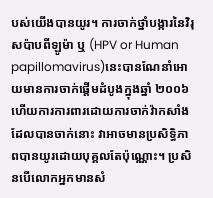បស់យើងបានយូរ។ ការចាក់ថ្នាំបង្ការនៃវិរុសប៉ាបពីឡូម៉ា ឬ (HPV or Human papillomavirus)នេះបានណែនាំអោយមានការចាក់ផ្តើមដំបូងក្នុងឆ្នាំ ២០០៦ ហើយការការពារដោយការចាក់វ៉ាកសាំងដែលបានចាក់នោះ វាអាចមានប្រសិទ្ធិភាពបានយូរដោយបុគ្គលតែប៉ុណ្ណោះ។ ប្រសិនបើលោកអ្នកមានសំ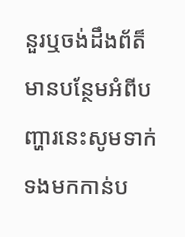នួរឬចង់ដឹងព័ត៏មានបន្ថែមអំពីបញ្ហារនេះសូមទាក់ទងមកកាន់ប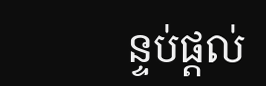ន្ទប់ផ្តល់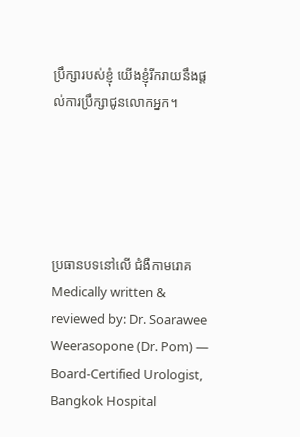ប្រឹក្សារបស់ខ្ញុំ យើងខ្ញុំរីករាយនឹងផ្តល់ការប្រឹក្សាជូនលោកអ្នក។





ប្រធានបទនៅលើ ជំងឺកាមរោគ
Medically written & reviewed by: Dr. Soarawee Weerasopone (Dr. Pom) — Board-Certified Urologist, Bangkok Hospital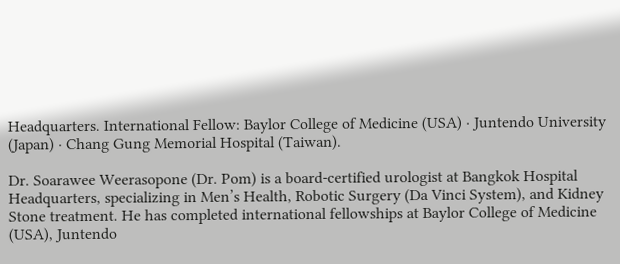Headquarters. International Fellow: Baylor College of Medicine (USA) · Juntendo University (Japan) · Chang Gung Memorial Hospital (Taiwan).

Dr. Soarawee Weerasopone (Dr. Pom) is a board-certified urologist at Bangkok Hospital Headquarters, specializing in Men’s Health, Robotic Surgery (Da Vinci System), and Kidney Stone treatment. He has completed international fellowships at Baylor College of Medicine (USA), Juntendo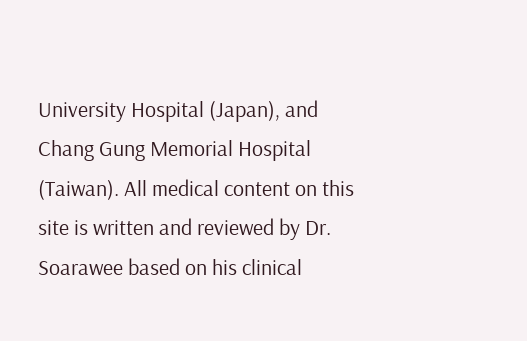University Hospital (Japan), and Chang Gung Memorial Hospital (Taiwan). All medical content on this site is written and reviewed by Dr. Soarawee based on his clinical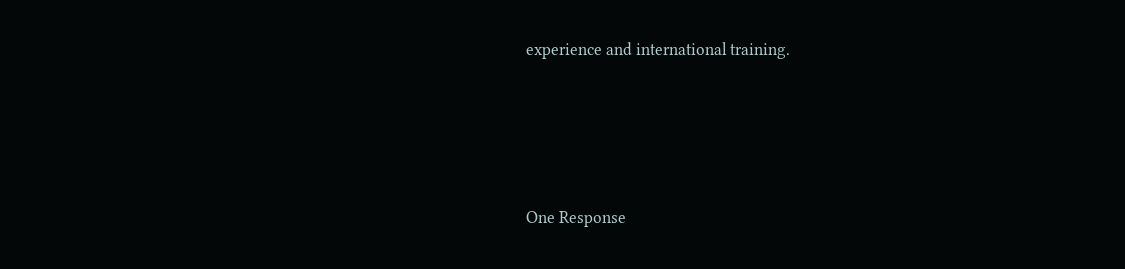experience and international training.






One Response